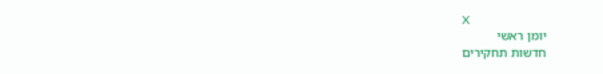X
יומן ראשי
חדשות תחקירים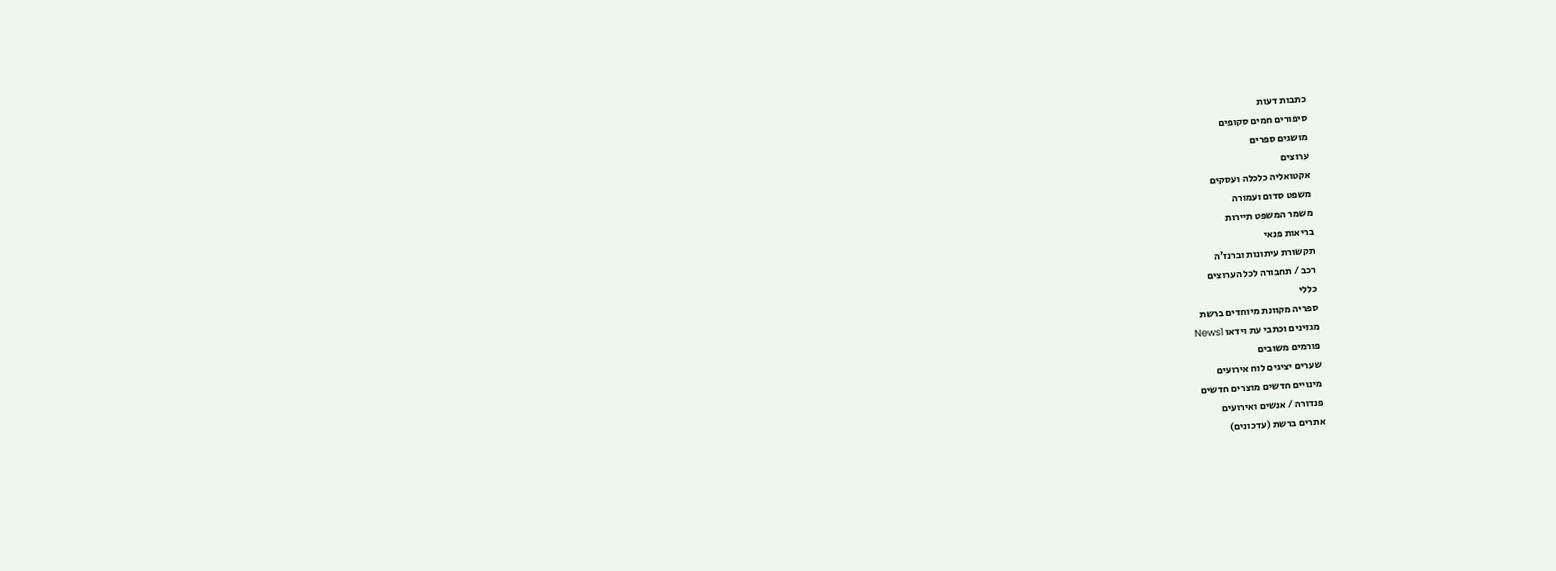כתבות דעות
סיפורים חמים סקופים
מושגים ספרים
ערוצים
אקטואליה כלכלה ועסקים
משפט סדום ועמורה
משמר המשפט תיירות
בריאות פנאי
תקשורת עיתונות וברנז'ה
רכב / תחבורה לכל הערוצים
כללי
ספריה מקוונת מיוחדים ברשת
מגזינים וכתבי עת וידאו News1
פורמים משובים
שערים יציגים לוח אירועים
מינויים חדשים מוצרים חדשים
פנדורה / אנשים ואירועים
אתרים ברשת (עדכונים)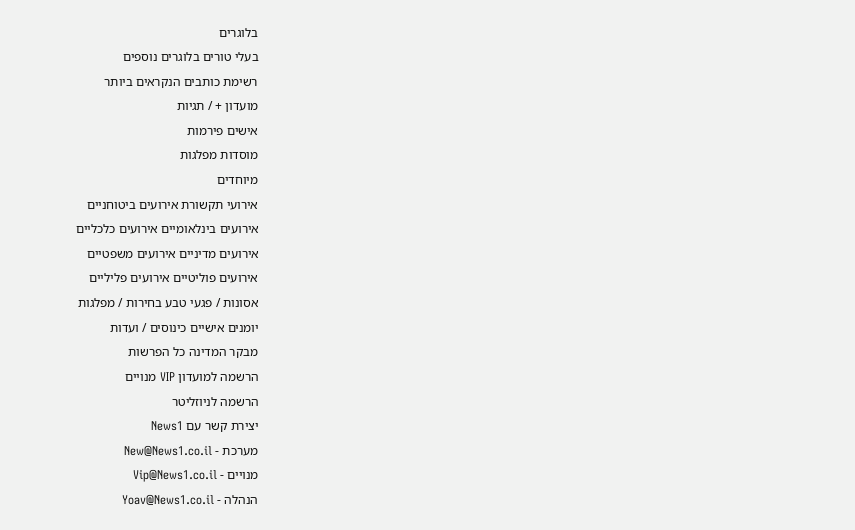בלוגרים
בעלי טורים בלוגרים נוספים
רשימת כותבים הנקראים ביותר
מועדון + / תגיות
אישים פירמות
מוסדות מפלגות
מיוחדים
אירועי תקשורת אירועים ביטוחניים
אירועים בינלאומיים אירועים כלכליים
אירועים מדיניים אירועים משפטיים
אירועים פוליטיים אירועים פליליים
אסונות / פגעי טבע בחירות / מפלגות
יומנים אישיים כינוסים / ועדות
מבקר המדינה כל הפרשות
הרשמה למועדון VIP מנויים
הרשמה לניוזליטר
יצירת קשר עם News1
מערכת - New@News1.co.il
מנויים - Vip@News1.co.il
הנהלה - Yoav@News1.co.il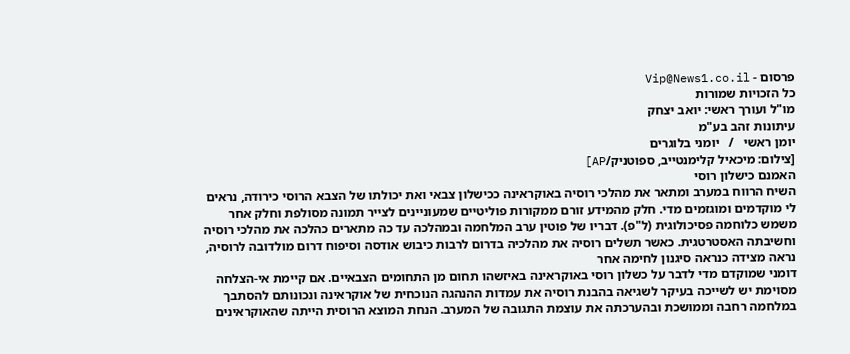פרסום - Vip@News1.co.il
כל הזכויות שמורות
מו"ל ועורך ראשי: יואב יצחק
עיתונות זהב בע"מ
יומן ראשי   /   יומני בלוגרים
[צילום: מיכאיל קלימנטייב, ספוטניק/AP]
האמנם כישלון רוסי
השיח הרווח במערב ומתאר את מהלכי רוסיה באוקראינה ככישלון צבאי ואת יכולתו של הצבא הרוסי כירודה, נראים לי מוקדמים ומוגזמים מדי. חלק מהמידע זורם ממקורות פוליטיים שמעוניינים לצייר תמונה מסולפת וחלק אחר משמש כלוחמה פסיכולוגית (ל"פ). דבריו של פוטין ערב המלחמה ובמהלכה עד כה מתארים כהלכה את מהלכי רוסיה וחשיבתה האסטרטגית. כאשר תשלים רוסיה את מהלכיה בדרום לרבות כיבוש אודסה וסיפוח דרום מולדובה לרוסיה, נראה מצידה כנראה סיגנון לחימה אחר
דומני שמוקדם מדי לדבר על כשלון רוסי באוקראינה באיזשהו תחום מן התחומים הצבאיים. אם קיימת אי-הצלחה מסוימת יש לשייכה בעיקר לשגיאה בהבנת רוסיה את עמדות ההנהגה הנוכחית של אוקראינה ונכונותם להסתבך במלחמה רחבה וממושכת ובהערכתה את עוצמת התגובה של המערב. הנחת המוצא הרוסית הייתה שהאוקראינים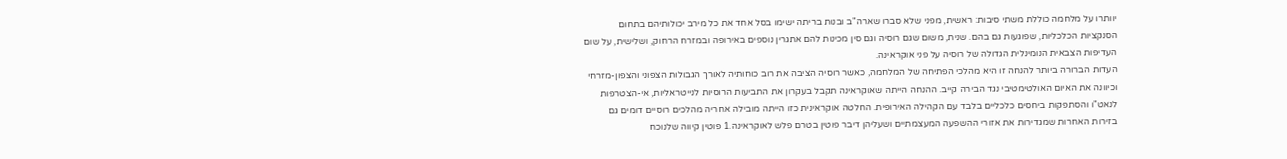יוותרו על מלחמה כוללת משתי סיבות: ראשית, מפני שלא סברו שארה"ב ובנות בריתה ישימו בסל אחד את כל מירב יכולותיהם בתחום הסנקציות הכלכליות, שפוגעות גם בהם. שנית, משום שגם רוסיה וגם סין מכינות להם אתגרין נוספים באירופה ובמזרח הרחוק, ושלישית, על שום העדיפות הצבאית הנומינלית הגדולה של רוסיה על פני אוקראינה.
העדות הברורה ביותר להנחה זו היא מהלכי הפתיחה של המלחמה, כאשר רוסיה הציבה את רוב כוחותיה לאורך הגבולות הצפוני והצפון-מזרחי וכיוונה את האיום האולטימטיבי נגד הבירה קייב. ההנחה הייתה שאוקראינה תקבל בעקרון את התביעות הרוסיות לנייטראליות, אי-הצטרפות לנאט"ו והסתפקות ביחסים כלכליים בלבד עם הקהילה האירופית. החלטה אוקראינית כזו הייתה מובילה אחריה מהלכים רוסיים דומים גם בזירות האחרות שמגדירות את אזורי ההשפעה המעצמתיים ושעליהן דיבר פוטין בטרם פלש לאוקראינה.1 פוטין קיווה שלנוכח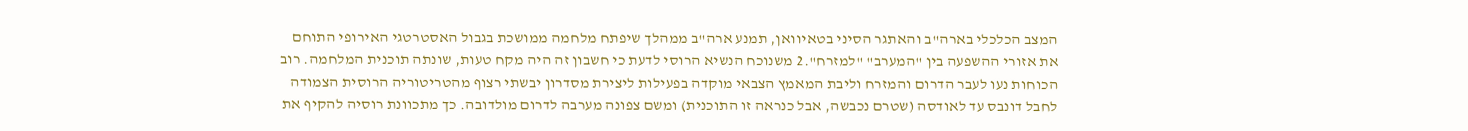המצב הכלכלי בארה"ב והאתגר הסיני בטאיוואן, תמנע ארה"ב ממהלך שיפתח מלחמה ממושכת בגבול האסטרטגי האירופי התוחם את אזורי ההשפעה בין "המערב" "למזרח".2 משנוכח הנשיא הרוסי לדעת כי חשבון זה היה מקח טעות, שונתה תוכנית המלחמה. רוב הכוחות נעו לעבר הדרום והמזרח וליבת המאמץ הצבאי מוקדה בפעילות ליצירת מסדרון יבשתי רצוף מהטריטוריה הרוסית הצמודה לחבל דונבס עד לאודסה (שטרם נכבשה, אבל כנראה זו התוכנית) ומשם צפונה מערבה לדרום מולדובה. כך מתכוונת רוסיה להקיף את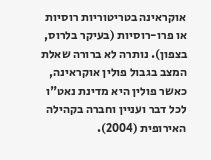אוקראינה בטריטוריות רוסיות או פרו-רוסיות (בעיקר בלרוס, בצפון). נותרה לא ברורה שאלת המצב בגבול פולין אוקראינה, כאשר פולין היא מדינת נאט"ו לכל דבר ועניין וחברה בקהילה האירופית (2004).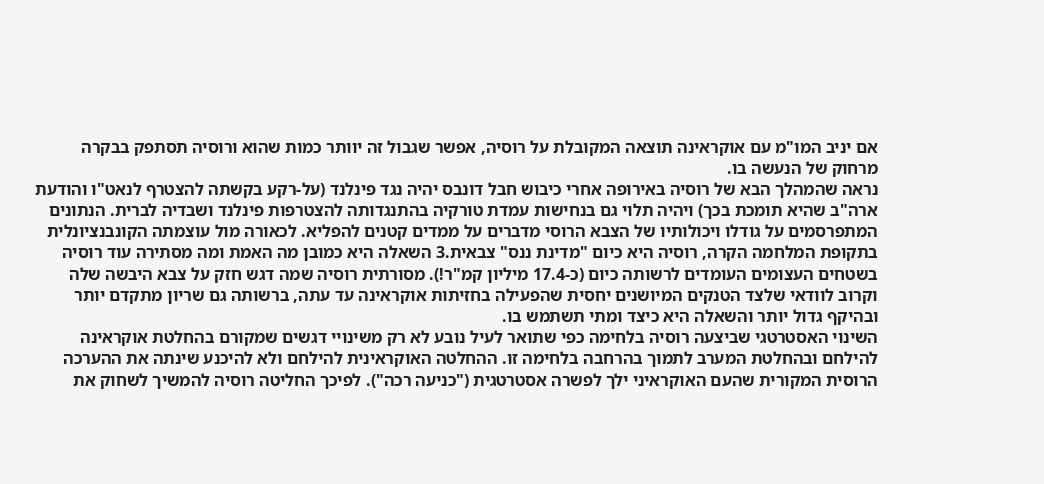אם יניב המו"מ עם אוקראינה תוצאה המקובלת על רוסיה, אפשר שגבול זה יוותר כמות שהוא ורוסיה תסתפק בבקרה מרחוק של הנעשה בו.
נראה שהמהלך הבא של רוסיה באירופה אחרי כיבוש חבל דונבס יהיה נגד פינלנד (על-רקע בקשתה להצטרף לנאט"ו והודעת ארה"ב שהיא תומכת בכך) ויהיה תלוי גם בנחישות עמדת טורקיה בהתנגדותה להצטרפות פינלנד ושבדיה לברית. הנתונים המתפרסמים על גודלו ויכולותיו של הצבא הרוסי מדברים על ממדים קטנים להפליא. לכאורה מול עוצמתה הקונבנציונלית בתקופת המלחמה הקרה, רוסיה היא כיום "מדינת ננס" צבאית.3 השאלה היא כמובן מה האמת ומה מסתירה עוד רוסיה בשטחים העצומים העומדים לרשותה כיום (כ-17.4 מיליון קמ"ר!). מסורתית רוסיה שמה דגש חזק על צבא היבשה שלה וקרוב לוודאי שלצד הטנקים המיושנים יחסית שהפעילה בחזיתות אוקראינה עד עתה, ברשותה גם שריון מתקדם יותר ובהיקף גדול יותר והשאלה היא כיצד ומתי תשתמש בו.
השינוי האסטרטגי שביצעה רוסיה בלחימה כפי שתואר לעיל נובע לא רק משינויי דגשים שמקורם בהחלטת אוקראינה להילחם ובהחלטת המערב לתמוך בהרחבה בלחימה זו. ההחלטה האוקראינית להילחם ולא להיכנע שינתה את ההערכה הרוסית המקורית שהעם האוקראיני ילך לפשרה אסטרטגית ("כניעה רכה"). לפיכך החליטה רוסיה להמשיך לשחוק את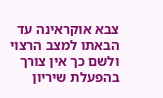צבא אוקראינה עד הבאתו למצב הרצוי ולשם כך אין צורך בהפעלת שיריון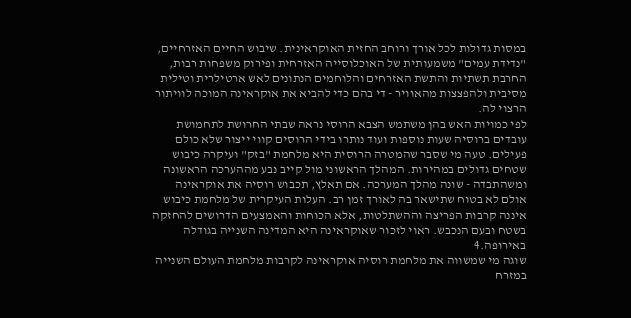במסות גדולות לכל אורך ורוחב החזית האוקראינית. שיבוש החיים האזרחיים, "נדידת עמים" משמעותית של האוכלוסייה האזרחית ופירוק משפחות רבות, החרבת תשתיות והתשת האזרחים והלוחמים הנתונים לאש ארטילרית וטילית מסיבית ולהפצצות מהאוויר - די בהם כדי להביא את אוקראינה המוכה לוויתור הרצוי לה.
לפי כמויות האש בהן משתמש הצבא הרוסי נראה שבתי החרושת לתחמושת עובדים ברוסיה שעות נוספות ועוד נותרו בידי הרוסים קווי ייצור שלא כולם פעילים. טעה מי שסבר שהמטרה הרוסית היא מלחמת "בזק" ועיקרה כיבוש שטחים גדולים במהירות. המהלך הראשוני מול קייב נבע מההערכה הראשונה ומשהתבדה - שונה מהלך המערכה. אם תאלץ, תכבוש רוסיה את אוקראינה אולם לא בטוח שתישאר בה לאורך זמן רב. העלות העיקרית של מלחמת כיבוש איננה קרבות הפריצה וההשתלטות, אלא הכוחות והאמצעים הדרושים להחזקה בשטח ובעם הנכבש. ראוי לזכור שאוקראינה היא המדינה השנייה בגודלה באירופה.4
שוגה מי שמשווה את מלחמת רוסיה אוקראינה לקרבות מלחמת העולם השנייה במזרח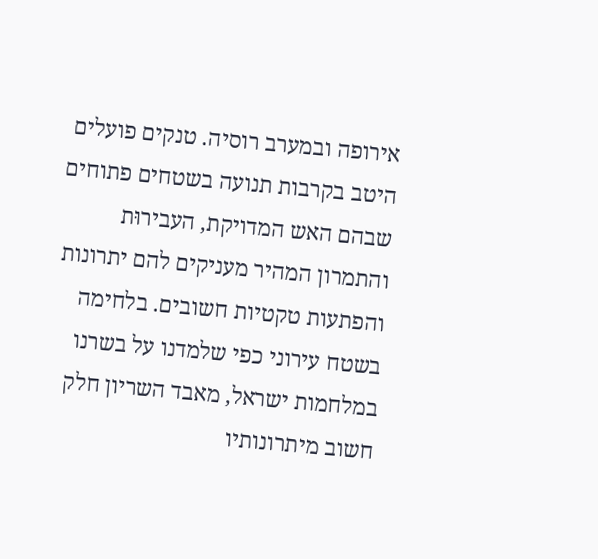אירופה ובמערב רוסיה. טנקים פועלים היטב בקרבות תנועה בשטחים פתוחים שבהם האש המדויקת, העבירוּת והתמרון המהיר מעניקים להם יתרונות והפתעות טקטיות חשובים. בלחימה בשטח עירוני כפי שלמדנו על בשרנו במלחמות ישראל, מאבד השריון חלק חשוב מיתרונותיו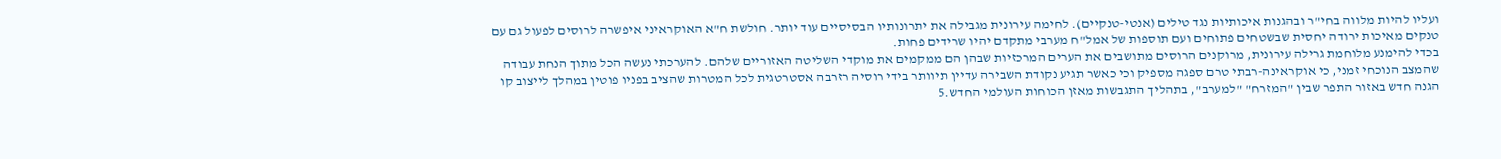ועליו להיות מלווה בחי"ר ובהגנות איכותיות נגד טילים (אנטי-טנקיים). לחימה עירונית מגבילה את יתרונותיו הבסיסיים עוד יותר. חולשת ח"א האוקראיני איפשרה לרוסים לפעול גם עם טנקים מאיכות ירודה יחסית שבשטחים פתוחים ועם תוספות של אמל"ח מערבי מתקדם יהיו שרידים פחות.
בכדי להימנע מלוחמת גרילה עירונית, מרוקנים הרוסים מתושבים את הערים המרכזיות שבהן הם ממקמים את מוקדי השליטה האזוריים שלהם. להערכתי נעשה הכל מתוך הנחת עבודה שהמצב הנוכחי זמני, כי אוקראינה-רבתי טרם ספגה מספיק וכי כאשר תגיע נקודת השבירה עדיין תיוותר בידי רוסיה רזרבה אסטרטגית לכל המטרות שהציב בפניו פוטין במהלך לייצוב קו הגנה חדש באזור התפר שבין "המזרח" "למערב", בתהליך התגבשות מאזן הכוחות העולמי החדש.5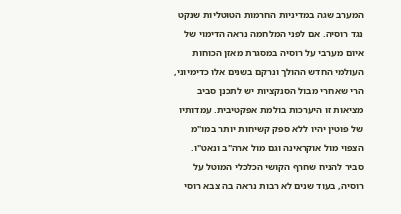המערב שגה במדיניות החרמות הטוטליות שנקט נגד רוסיה. אם לפני המלחמה נראה הדימוי של איום מערבי על רוסיה במסגרת מאזן הכוחות העולמי החדש ההולך ונרקם בשנים אלו כדימיוני, הרי שאחרי מבול הסנקציות יש לתכנן סביב מציאות זו היערכות בולמת אפקטיבית. עמדותיו של פוטין יהיו ללא ספק קשיחות יותר במו"מ הצפוי מול אוקראינה וגם מול ארה"ב ונאט"ו. סביר להניח שחרף הקושי הכלכלי המוטל על רוסיה, בעוד שנים לא רבות נראה בה צבא רוסי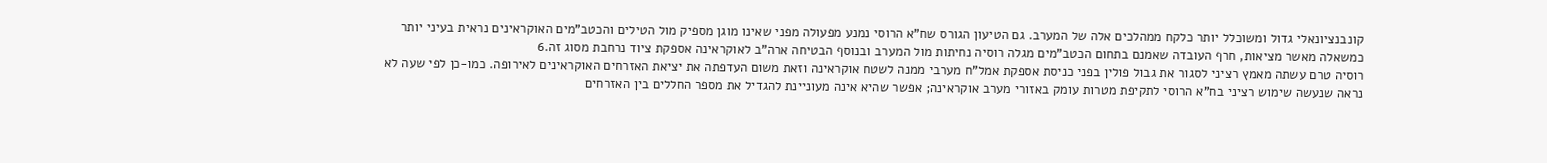קונבנציונאלי גדול ומשוכלל יותר כלקח ממהלכים אלה של המערב. גם הטיעון הגורס שח"א הרוסי נמנע מפעולה מפני שאינו מוגן מספיק מול הטילים והכטב"מים האוקראינים נראית בעיני יותר כמשאלה מאשר מציאות, חרף העובדה שאמנם בתחום הכטב"מים מגלה רוסיה נחיתות מול המערב ובנוסף הבטיחה ארה"ב לאוקראינה אספקת ציוד נרחבת מסוג זה.6
רוסיה טרם עשתה מאמץ רציני לסגור את גבול פולין בפני כניסת אספקת אמל"ח מערבי ממנה לשטח אוקראינה וזאת משום העדפתה את יציאת האזרחים האוקראינים לאירופה. כמו-כן לפי שעה לא נראה שנעשה שימוש רציני בח"א הרוסי לתקיפת מטרות עומק באזורי מערב אוקראינה; אפשר שהיא אינה מעוניינת להגדיל את מספר החללים בין האזרחים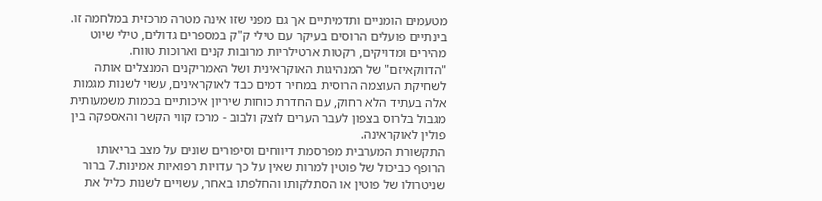מטעמים הומניים ותדמיתיים אך גם מפני שזו אינה מטרה מרכזית במלחמה זו. בינתיים פועלים הרוסים בעיקר עם טילי ק"ק במספרים גדולים, טילי שיוט מהירים ומדויקים, רקטות ארטילריות מרובות קנים וארוכות טווח.
"הדווקאיזם" של המנהיגות האוקראינית ושל האמריקנים המנצלים אותה לשחיקת העוצמה הרוסית במחיר דמים כבד לאוקראינים, עשוי לשנות מגמות אלה בעתיד הלא רחוק, עם החדרת כוחות שיריון איכותיים בכמות משמעותית מגבול בלרוס בצפון לעבר הערים לוצק ולבוב - מרכז קווי הקשר והאספקה בין פולין לאוקראינה.
התקשורת המערבית מפרסמת דיווחים וסיפורים שונים על מצב בריאותו הרופף כביכול של פוטין למרות שאין על כך עדויות רפואיות אמינות.7 ברור שניטרולו של פוטין או הסתלקותו והחלפתו באחר, עשויים לשנות כליל את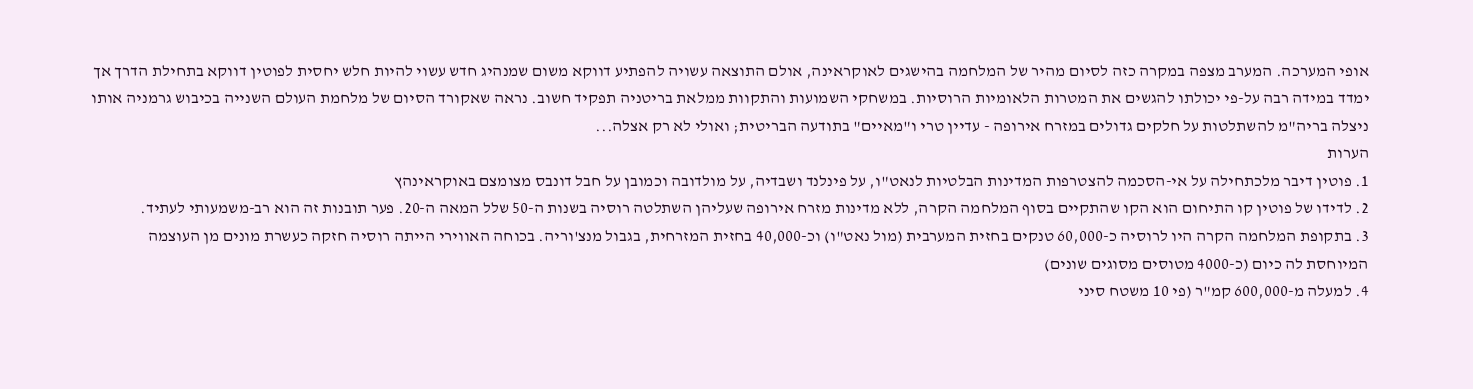אופי המערכה. המערב מצפה במקרה כזה לסיום מהיר של המלחמה בהישגים לאוקראינה, אולם התוצאה עשויה להפתיע דווקא משום שמנהיג חדש עשוי להיות חלש יחסית לפוטין דווקא בתחילת הדרך אך ימדד במידה רבה על-פי יכולתו להגשים את המטרות הלאומיות הרוסיות. במשחקי השמועות והתקוות ממלאת בריטניה תפקיד חשוב. נראה שאקורד הסיום של מלחמת העולם השנייה בכיבוש גרמניה אותו ניצלה בריה"מ להשתלטות על חלקים גדולים במזרח אירופה - עדיין טרי ו"מאיים" בתודעה הבריטית; ואולי לא רק אצלה...
הערות
1. פוטין דיבר מלכתחילה על אי-הסכמה להצטרפות המדינות הבלטיות לנאט"ו, על פינלנד ושבדיה, על מולדובה וכמובן על חבל דונבס מצומצם באוקראינהץ
2. לדידו של פוטין קו התיחום הוא הקו שהתקיים בסוף המלחמה הקרה, ללא מדינות מזרח אירופה שעליהן השתלטה רוסיה בשנות ה-50 שלל המאה ה-20. פער תובנות זה הוא רב-משמעותי לעתיד.
3. בתקופת המלחמה הקרה היו לרוסיה כ-60,000 טנקים בחזית המערבית (מול נאט"ו) וכ-40,000 בחזית המזרחית, בגבול מנצ'וריה. בכוחה האווירי הייתה רוסיה חזקה כעשרת מונים מן העוצמה המיוחסת לה כיום (כ-4000 מטוסים מסוגים שונים)
4. למעלה מ-600,000 קמ"ר (פי 10 משטח סיני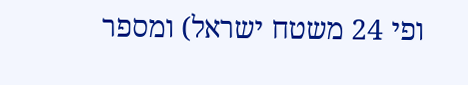ופי 24 משטח ישראל) ומספר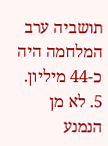תושביה ערב המלחמה היה כ-44 מיליון.
5. לא מן הנמנע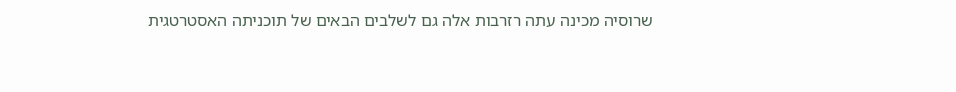שרוסיה מכינה עתה רזרבות אלה גם לשלבים הבאים של תוכניתה האסטרטגית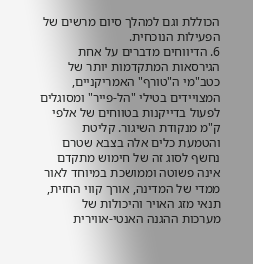הכוללת וגם למהלך סיום מרשים של הפעילות הנוכחית.
6. הדיווחים מדברים על אחת הגירסאות המתקדמות יותר של כטב"מי ה"טורף" האמריקניים, המצויידים בטילי "הל-פייר" ומסוגלים לפעול בדייקנות בטווחים של אלפי ק"מ מנקודת השיגור. קליטת והטמעת כלים אלה בצבא שטרם נחשף לסוג זה של חימוש מתקדם אינה פשוטה וממושכת במיוחד לאור ממדי של המדינה, אורך קווי החזית, תנאי מזג האויר והיכולות של מערכות ההגנה האנטי-אווירית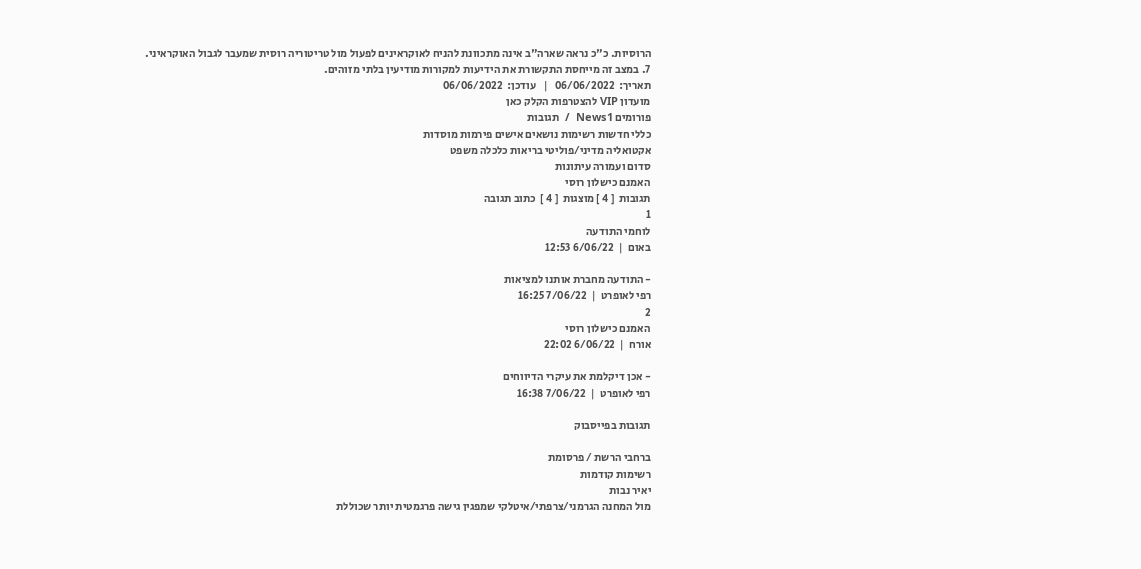הרוסיות. כ"כ נראה שארה"ב אינה מתכוונת להניח לאוקראינים לפעול מול טריטוריה רוסית שמעבר לגבול האוקראיני.
7. במצב זה מייחסת התקשורת את הידיעות למקורות מודיעין בלתי מזוהים.
תאריך:  06/06/2022   |   עודכן:  06/06/2022
מועדון VIP להצטרפות הקלק כאן
פורומים News1  /  תגובות
כללי חדשות רשימות נושאים אישים פירמות מוסדות
אקטואליה מדיני/פוליטי בריאות כלכלה משפט
סדום ועמורה עיתונות
האמנם כישלון רוסי
תגובות  [ 4 ] מוצגות  [ 4 ]  כתוב תגובה
1
לוחמי התודעה
באום  |  6/06/22 12:53

- התודעה מחברת אותנו למציאות
רפי לאופרט  |  7/06/22 16:25
2
האמנם כישלון רוסי
אורח  |  6/06/22 22:02

- אכן דיקלמת את עיקרי הדיווחים
רפי לאופרט  |  7/06/22 16:38

תגובות בפייסבוק

ברחבי הרשת / פרסומת
רשימות קודמות
יאיר נבות
מול המחנה הגרמני/צרפתי/איטלקי שמפגין גישה פרגמטית יותר שכוללת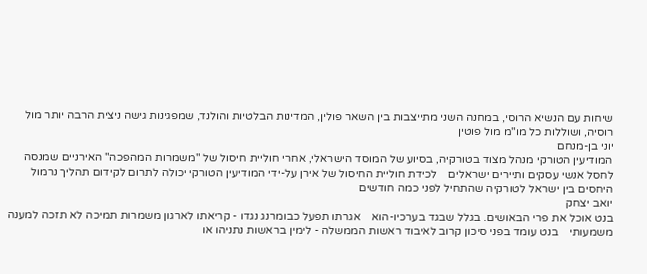שיחות עם הנשיא הרוסי, במחנה השני מתייצבות בין השאר פולין, המדינות הבלטיות והולנד, שמפגינות גישה ניצית הרבה יותר מול רוסיה, ושוללות כל מו"מ מול פוטין
יוני בן-מנחם
המודיעין הטורקי מנהל מצוד בטורקיה, בסיוע של המוסד הישראלי, אחרי חוליית חיסול של "משמרות המהפכה" האירניים שמנסה לחסל אנשי עסקים ותיירים ישראלים    לכידת חוליית החיסול של אירן על-ידי המודיעין הטורקי יכולה לתרום לקידום תהליך נרמול היחסים בין ישראל לטורקיה שהתחיל לפני כמה חודשים
יואב יצחק
בנט אוכל את פרי הבאושים. בגלל שבגד בערכיו-הוא    אגרתו תפעל כבומרנג נגדו - קריאתו לארגון משמרות תמיכה לא תזכה למענה משמעותי    בנט עומד בפני סיכון קרוב לאיבוד ראשות הממשלה - לימין בראשות נתניהו או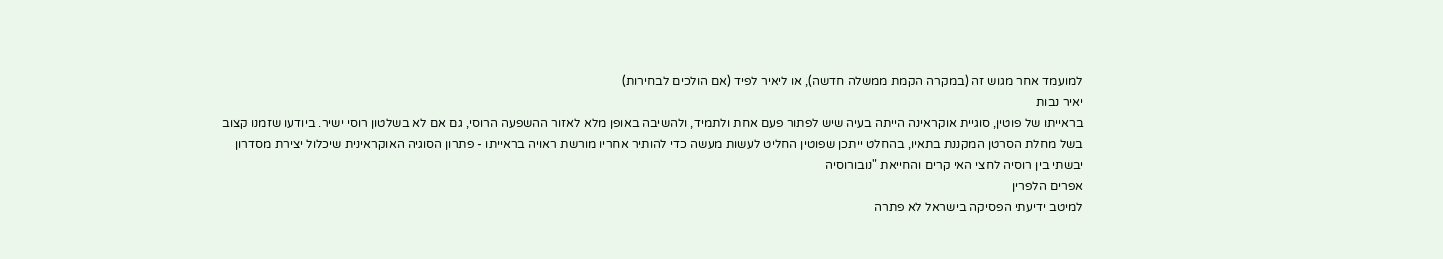למועמד אחר מגוש זה (במקרה הקמת ממשלה חדשה), או ליאיר לפיד (אם הולכים לבחירות)
יאיר נבות
בראייתו של פוטין, סוגיית אוקראינה הייתה בעיה שיש לפתור פעם אחת ולתמיד, ולהשיבה באופן מלא לאזור ההשפעה הרוסי, גם אם לא בשלטון רוסי ישיר. ביודעו שזמנו קצוב בשל מחלת הסרטן המקננת בתאיו, בהחלט ייתכן שפוטין החליט לעשות מעשה כדי להותיר אחריו מורשת ראויה בראייתו - פתרון הסוגיה האוקראינית שיכלול יצירת מסדרון יבשתי בין רוסיה לחצי האי קרים והחייאת "נובורוסיה
אפרים הלפרין
למיטב ידיעתי הפסיקה בישראל לא פתרה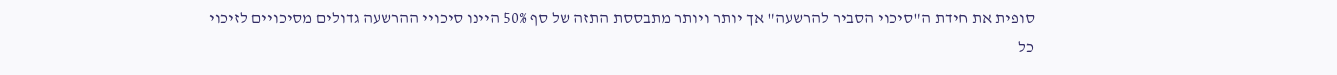סופית את חידת ה"סיכוי הסביר להרשעה" אך יותר ויותר מתבססת התזה של סף 50% היינו סיכויי ההרשעה גדולים מסיכויים לזיכוי
כל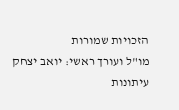הזכויות שמורות
מו"ל ועורך ראשי: יואב יצחק
עיתונות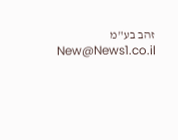זהב בע"מ New@News1.co.il